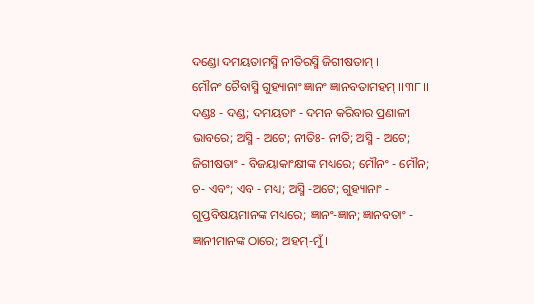ଦଣ୍ଡୋ ଦମୟତାମସ୍ମି ନୀତିରସ୍ମି ଜିଗୀଷତାମ୍ ।
ମୌନଂ ଚୈବାସ୍ମି ଗୁହ୍ୟାନାଂ ଜ୍ଞାନଂ ଜ୍ଞାନବତାମହମ୍ ।।୩୮।।
ଦଣ୍ଡଃ - ଦଣ୍ଡ; ଦମୟତାଂ - ଦମନ କରିବାର ପ୍ରଣାଳୀ ଭାବରେ; ଅସ୍ମି - ଅଟେ; ନୀତିଃ- ନୀତି; ଅସ୍ମି - ଅଟେ; ଜିଗୀଷତାଂ - ବିଜୟାକାଂକ୍ଷୀଙ୍କ ମଧ୍ୟରେ; ମୌନଂ - ମୌନ; ଚ- ଏବଂ; ଏବ - ମଧ୍ୟ; ଅସ୍ମି -ଅଟେ; ଗୁହ୍ୟାନାଂ - ଗୁପ୍ତବିଷୟମାନଙ୍କ ମଧ୍ୟରେ; ଜ୍ଞାନଂ-ଜ୍ଞାନ; ଜ୍ଞାନବତାଂ - ଜ୍ଞାନୀମାନଙ୍କ ଠାରେ; ଅହମ୍-ମୁଁ ।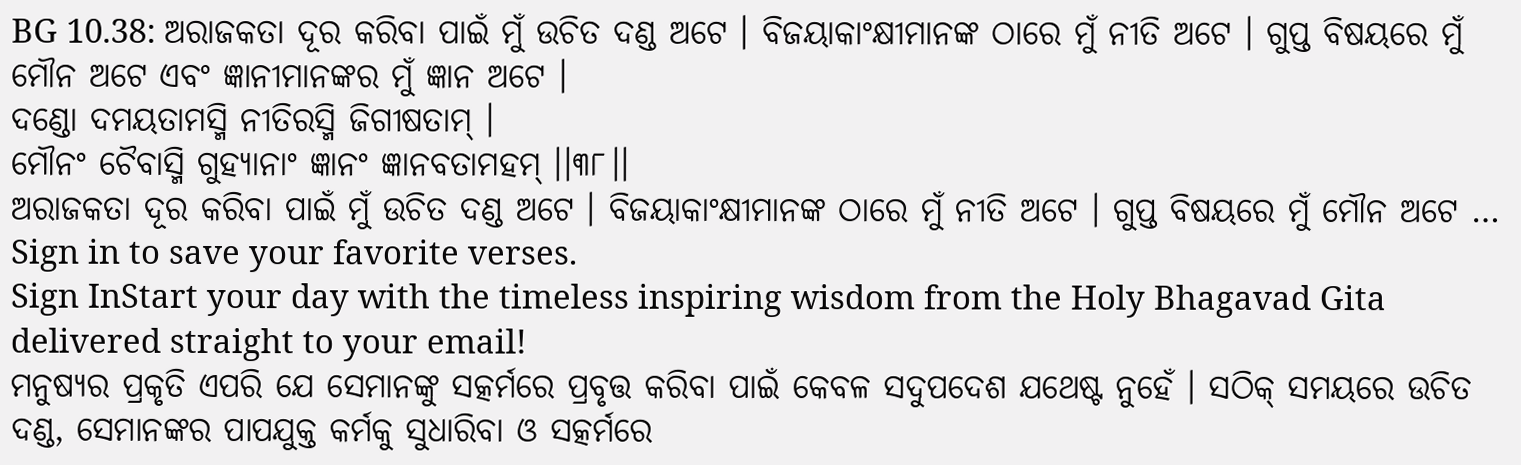BG 10.38: ଅରାଜକତା ଦୂର କରିବା ପାଇଁ ମୁଁ ଉଚିତ ଦଣ୍ଡ ଅଟେ । ବିଜୟାକାଂକ୍ଷୀମାନଙ୍କ ଠାରେ ମୁଁ ନୀତି ଅଟେ । ଗୁପ୍ତ ବିଷୟରେ ମୁଁ ମୌନ ଅଟେ ଏବଂ ଜ୍ଞାନୀମାନଙ୍କର ମୁଁ ଜ୍ଞାନ ଅଟେ ।
ଦଣ୍ଡୋ ଦମୟତାମସ୍ମି ନୀତିରସ୍ମି ଜିଗୀଷତାମ୍ ।
ମୌନଂ ଚୈବାସ୍ମି ଗୁହ୍ୟାନାଂ ଜ୍ଞାନଂ ଜ୍ଞାନବତାମହମ୍ ।।୩୮।।
ଅରାଜକତା ଦୂର କରିବା ପାଇଁ ମୁଁ ଉଚିତ ଦଣ୍ଡ ଅଟେ । ବିଜୟାକାଂକ୍ଷୀମାନଙ୍କ ଠାରେ ମୁଁ ନୀତି ଅଟେ । ଗୁପ୍ତ ବିଷୟରେ ମୁଁ ମୌନ ଅଟେ …
Sign in to save your favorite verses.
Sign InStart your day with the timeless inspiring wisdom from the Holy Bhagavad Gita delivered straight to your email!
ମନୁଷ୍ୟର ପ୍ରକୃତି ଏପରି ଯେ ସେମାନଙ୍କୁ ସତ୍କର୍ମରେ ପ୍ରବୃତ୍ତ କରିବା ପାଇଁ କେବଳ ସଦୁପଦେଶ ଯଥେଷ୍ଟ ନୁହେଁ । ସଠିକ୍ ସମୟରେ ଉଚିତ ଦଣ୍ଡ, ସେମାନଙ୍କର ପାପଯୁକ୍ତ କର୍ମକୁ ସୁଧାରିବା ଓ ସତ୍କର୍ମରେ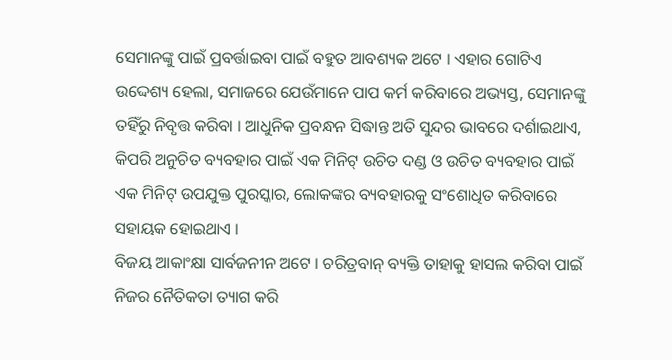ସେମାନଙ୍କୁ ପାଇଁ ପ୍ରବର୍ତ୍ତାଇବା ପାଇଁ ବହୁତ ଆବଶ୍ୟକ ଅଟେ । ଏହାର ଗୋଟିଏ ଉଦ୍ଦେଶ୍ୟ ହେଲା, ସମାଜରେ ଯେଉଁମାନେ ପାପ କର୍ମ କରିବାରେ ଅଭ୍ୟସ୍ତ, ସେମାନଙ୍କୁ ତହିଁରୁ ନିବୃତ୍ତ କରିବା । ଆଧୁନିକ ପ୍ରବନ୍ଧନ ସିଦ୍ଧାନ୍ତ ଅତି ସୁନ୍ଦର ଭାବରେ ଦର୍ଶାଇଥାଏ, କିପରି ଅନୁଚିତ ବ୍ୟବହାର ପାଇଁ ଏକ ମିନିଟ୍ ଉଚିତ ଦଣ୍ଡ ଓ ଉଚିତ ବ୍ୟବହାର ପାଇଁ ଏକ ମିନିଟ୍ ଉପଯୁକ୍ତ ପୁରସ୍କାର, ଲୋକଙ୍କର ବ୍ୟବହାରକୁ ସଂଶୋଧିତ କରିବାରେ ସହାୟକ ହୋଇଥାଏ ।
ବିଜୟ ଆକାଂକ୍ଷା ସାର୍ବଜନୀନ ଅଟେ । ଚରିତ୍ରବାନ୍ ବ୍ୟକ୍ତି ତାହାକୁ ହାସଲ କରିବା ପାଇଁ ନିଜର ନୈତିକତା ତ୍ୟାଗ କରି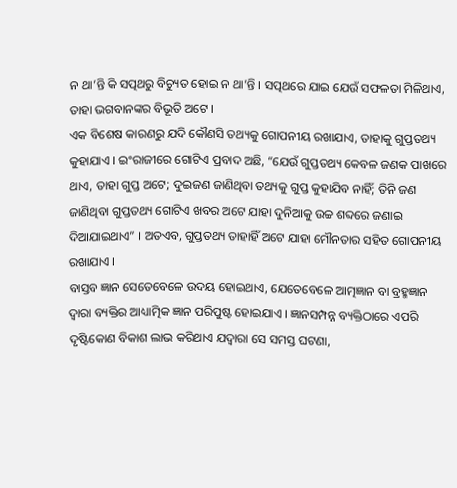ନ ଥା’ନ୍ତି କି ସତ୍ପଥରୁ ବିଚ୍ୟୁତ ହୋଇ ନ ଥା’ନ୍ତି । ସତ୍ପଥରେ ଯାଇ ଯେଉଁ ସଫଳତା ମିଳିଥାଏ, ତାହା ଭଗବାନଙ୍କର ବିଭୂତି ଅଟେ ।
ଏକ ବିଶେଷ କାରଣରୁ ଯଦି କୌଣସି ତଥ୍ୟକୁ ଗୋପନୀୟ ରଖାଯାଏ, ତାହାକୁ ଗୁପ୍ତତଥ୍ୟ କୁହାଯାଏ । ଇଂରାଜୀରେ ଗୋଟିଏ ପ୍ରବାଦ ଅଛି, “ଯେଉଁ ଗୁପ୍ତତଥ୍ୟ କେବଳ ଜଣକ ପାଖରେ ଥାଏ, ତାହା ଗୁପ୍ତ ଅଟେ; ଦୁଇଜଣ ଜାଣିଥିବା ତଥ୍ୟକୁ ଗୁପ୍ତ କୁହାଯିବ ନାହିଁ; ତିନି ଜଣ ଜାଣିଥିବା ଗୁପ୍ତତଥ୍ୟ ଗୋଟିଏ ଖବର ଅଟେ ଯାହା ଦୁନିଆକୁ ଉଚ୍ଚ ଶବ୍ଦରେ ଜଣାଇ ଦିଆଯାଇଥାଏ” । ଅତଏବ, ଗୁପ୍ତତଥ୍ୟ ତାହାହିଁ ଅଟେ ଯାହା ମୌନତାର ସହିତ ଗୋପନୀୟ ରଖାଯାଏ ।
ବାସ୍ତବ ଜ୍ଞାନ ସେତେବେଳେ ଉଦୟ ହୋଇଥାଏ, ଯେତେବେଳେ ଆତ୍ମଜ୍ଞାନ ବା ବ୍ରହ୍ମଜ୍ଞାନ ଦ୍ୱାରା ବ୍ୟକ୍ତିର ଆଧ୍ୟାତ୍ମିକ ଜ୍ଞାନ ପରିପୁଷ୍ଟ ହୋଇଯାଏ । ଜ୍ଞାନସମ୍ପନ୍ନ ବ୍ୟକ୍ତିଠାରେ ଏପରି ଦୃଷ୍ଟିକୋଣ ବିକାଶ ଲାଭ କରିଥାଏ ଯଦ୍ୱାରା ସେ ସମସ୍ତ ଘଟଣା,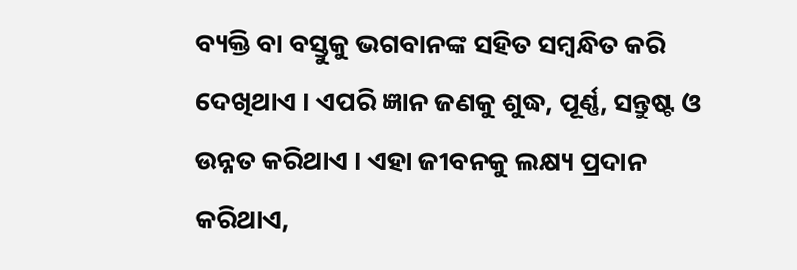ବ୍ୟକ୍ତି ବା ବସ୍ତୁକୁ ଭଗବାନଙ୍କ ସହିତ ସମ୍ବନ୍ଧିତ କରି ଦେଖିଥାଏ । ଏପରି ଜ୍ଞାନ ଜଣକୁ ଶୁଦ୍ଧ, ପୂର୍ଣ୍ଣ, ସନ୍ତୁଷ୍ଟ ଓ ଉନ୍ନତ କରିଥାଏ । ଏହା ଜୀବନକୁ ଲକ୍ଷ୍ୟ ପ୍ରଦାନ କରିଥାଏ,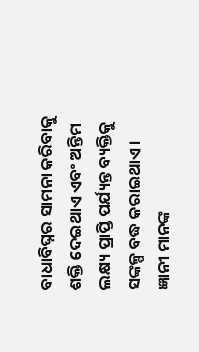ବାଧାବିଘ୍ନର ସାମନା କରିବାକୁ ଶକ୍ତି ଦେଇଥାଏ ଏବଂ ଅନ୍ତିମ ଲକ୍ଷ୍ୟ ପ୍ରାପ୍ତି ପର୍ଯ୍ୟନ୍ତ ବ୍ୟକ୍ତିକୁ ସଙ୍କଳ୍ପ ବଦ୍ଧ କରାଇଥାଏ । ଜ୍ଞାନୀ ମାନଙ୍କ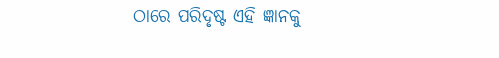ଠାରେ ପରିଦୃଷ୍ଟ ଏହି ଜ୍ଞାନକୁ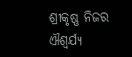ଶ୍ରୀକୃଷ୍ଣ ନିଜର ଐଶ୍ୱର୍ଯ୍ୟ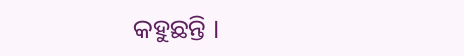କହୁଛନ୍ତି ।